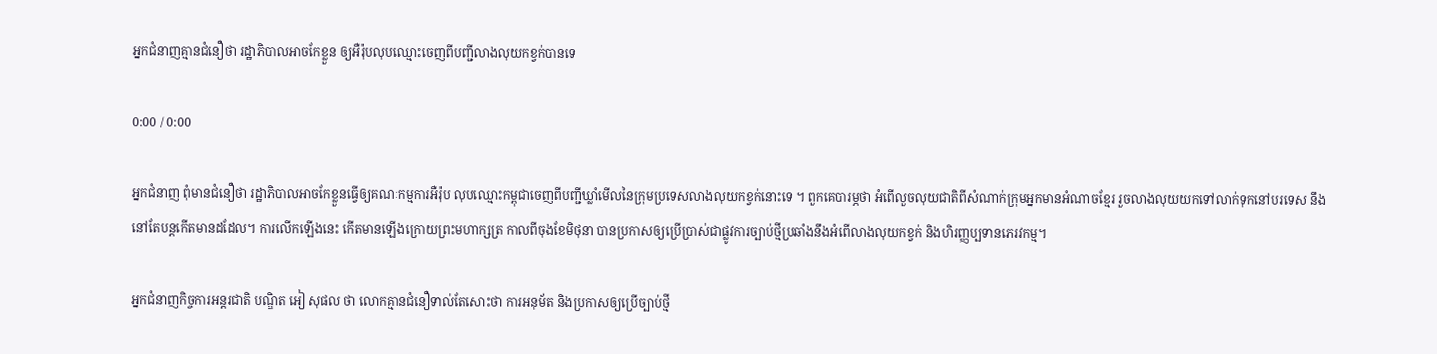អ្នកជំនាញគ្មានជំនឿថា រដ្ឋាភិបាលអាចកែខ្លួន ឲ្យអឺរ៉ុបលុបឈ្មោះចេញពីបញ្ជីលាងលុយកខ្វក់បានទេ

0:00 / 0:00

អ្នកជំនាញ ពុំមានជំនឿថា រដ្ឋាភិបាលអាចកែខ្លួនធ្វើឲ្យគណៈកម្មការអឺរ៉ុប លុបឈ្មោះកម្ពុជាចេញពីបញ្ជីឃ្លាំមើលនៃក្រុមប្រទេសលាងលុយកខ្វក់នោះទេ ។ ពួកគេបារម្ភថា អំពើលួចលុយជាតិពីសំណាក់ក្រុមអ្នកមានអំណាចខ្មែរ រួចលាងលុយយកទៅលាក់ទុកនៅបរទេស នឹងនៅតែបន្តកើតមានដដែល។ ការលើកឡើងនេះ កើតមានឡើងក្រោយព្រះមហាក្សត្រ កាលពីចុងខែមិថុនា បានប្រកាសឲ្យប្រើប្រាស់ជាផ្លូវការច្បាប់ថ្មីប្រឆាំងនឹងអំពើលាងលុយកខ្វក់ និងហិរញ្ញប្បទានភេរវកម្ម។

អ្នកជំនាញកិច្ចការអន្តរជាតិ បណ្ឌិត អៀ សុផល ថា លោកគ្មានជំនឿទាល់តែសោះថា ការអនុម័ត និងប្រកាសឲ្យប្រើច្បាប់ថ្មី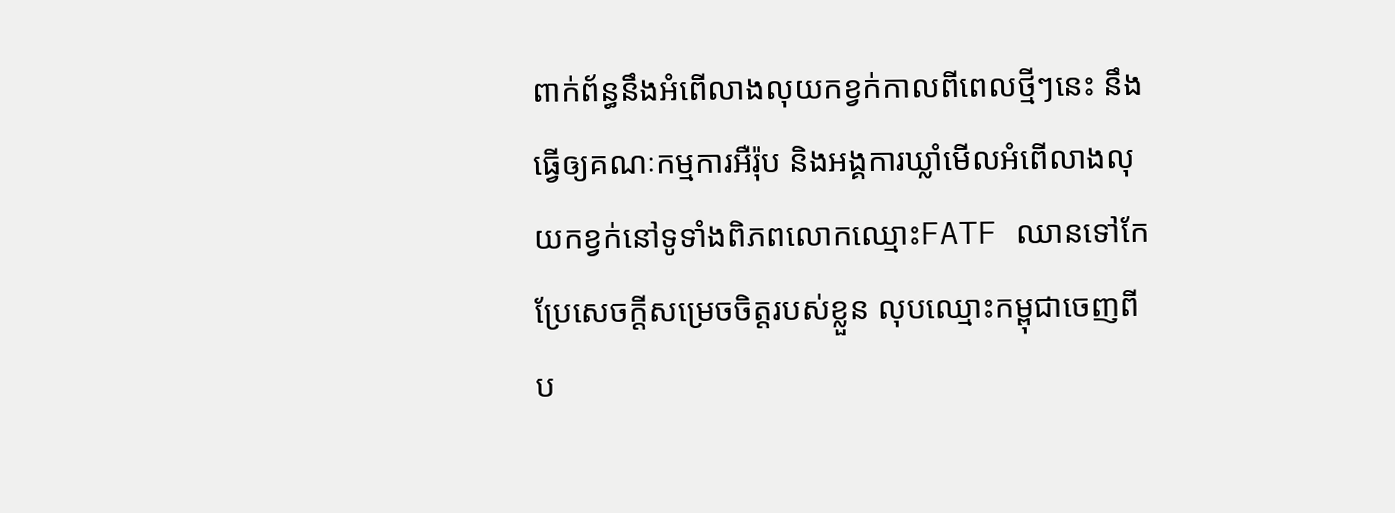ពាក់ព័ន្ធនឹងអំពើលាងលុយកខ្វក់កាលពីពេលថ្មីៗនេះ នឹងធ្វើឲ្យគណៈកម្មការអឺរ៉ុប និងអង្គការឃ្លាំមើលអំពើលាងលុយកខ្វក់នៅទូទាំងពិភពលោកឈ្មោះFATF ឈានទៅកែប្រែសេចក្តីសម្រេចចិត្តរបស់ខ្លួន លុបឈ្មោះកម្ពុជាចេញពីប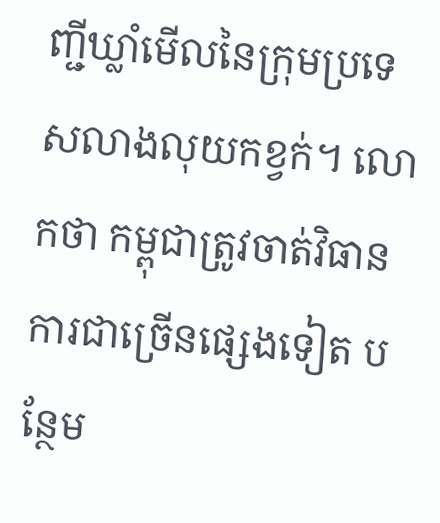ញ្ជីឃ្លាំមើលនៃក្រុមប្រទេសលាងលុយកខ្វក់។ លោកថា កម្ពុជាត្រូវចាត់វិធានការជាច្រើនផ្សេងទៀត បន្ថែម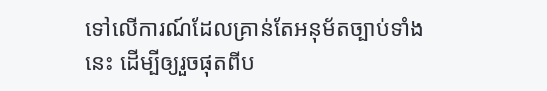ទៅលើការណ៍ដែលគ្រាន់តែអនុម័តច្បាប់ទាំងនេះ ដើម្បីឲ្យរួចផុតពីប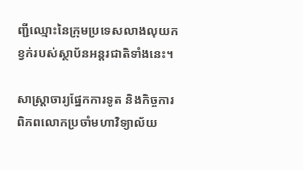ញ្ជីឈ្មោះនៃក្រុមប្រទេសលាងលុយកខ្វក់របស់ស្ថាប័នអន្តរជាតិទាំងនេះ។

សាស្ត្រាចារ្យផ្នែកការទូត និងកិច្ចការពិភពលោកប្រចាំមហាវិទ្យាល័យ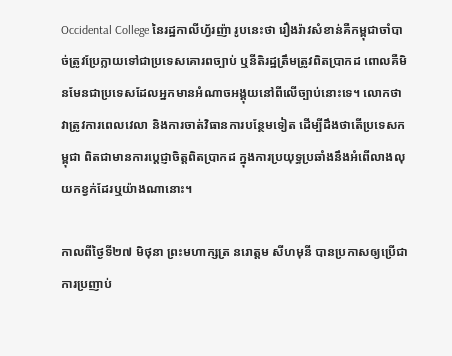Occidental College នៃរដ្ឋកាលីហ្វ័រញ៉ា រូបនេះថា រឿងរ៉ាវសំខាន់គឺកម្ពុជាចាំបាច់ត្រូវប្រែក្លាយទៅជាប្រទេសគោរពច្បាប់ ឬនីតិរដ្ឋត្រឹមត្រូវពិតប្រាកដ ពោលគឺមិនមែនជាប្រទេសដែលអ្នកមានអំណាចអង្គុយនៅពីលើច្បាប់នោះទេ។ លោកថា វាត្រូវការពេលវេលា និងការចាត់វិធានការបន្ថែមទៀត ដើម្បីដឹងថាតើប្រទេសកម្ពុជា ពិតជាមានការប្តេជ្ញាចិត្តពិតប្រាកដ ក្នុងការប្រយុទ្ធប្រឆាំងនឹងអំពើលាងលុយកខ្វក់ដែរឬយ៉ាងណានោះ។

កាលពីថ្ងៃទី២៧ មិថុនា ព្រះមហាក្សត្រ នរោត្តម សីហមុនី បានប្រកាសឲ្យប្រើជាការប្រញាប់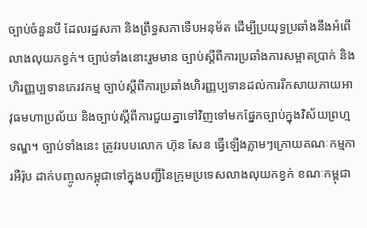ច្បាប់ចំនួនបី ដែលរដ្ឋសភា និងព្រឹទ្ធសភាទើបអនុម័ត ដើម្បីប្រយុទ្ធប្រឆាំងនឹងអំពើលាងលុយកខ្វក់។ ច្បាប់ទាំងនោះរួមមាន ច្បាប់ស្តីពីការប្រឆាំងការសម្អាតប្រាក់ និងហិរញ្ញប្បទានភេរវកម្ម ច្បាប់ស្តីពីការប្រឆាំងហិរញ្ញប្បទានដល់ការរីកសាយភាយអាវុធមហាប្រល័យ និងច្បាប់ស្តីពីការជួយគ្នាទៅវិញទៅមកផ្នែកច្បាប់ក្នុងវិស័យព្រហ្មទណ្ឌ។ ច្បាប់ទាំងនេះ ត្រូវរបបលោក ហ៊ុន សែន ធ្វើឡើងភ្លាមៗក្រោយគណៈកម្មការអឺរ៉ុប ដាក់បញ្ចូលកម្ពុជាទៅក្នុងបញ្ជីនៃក្រុមប្រទេសលាងលុយកខ្វក់ ខណៈកម្ពុជា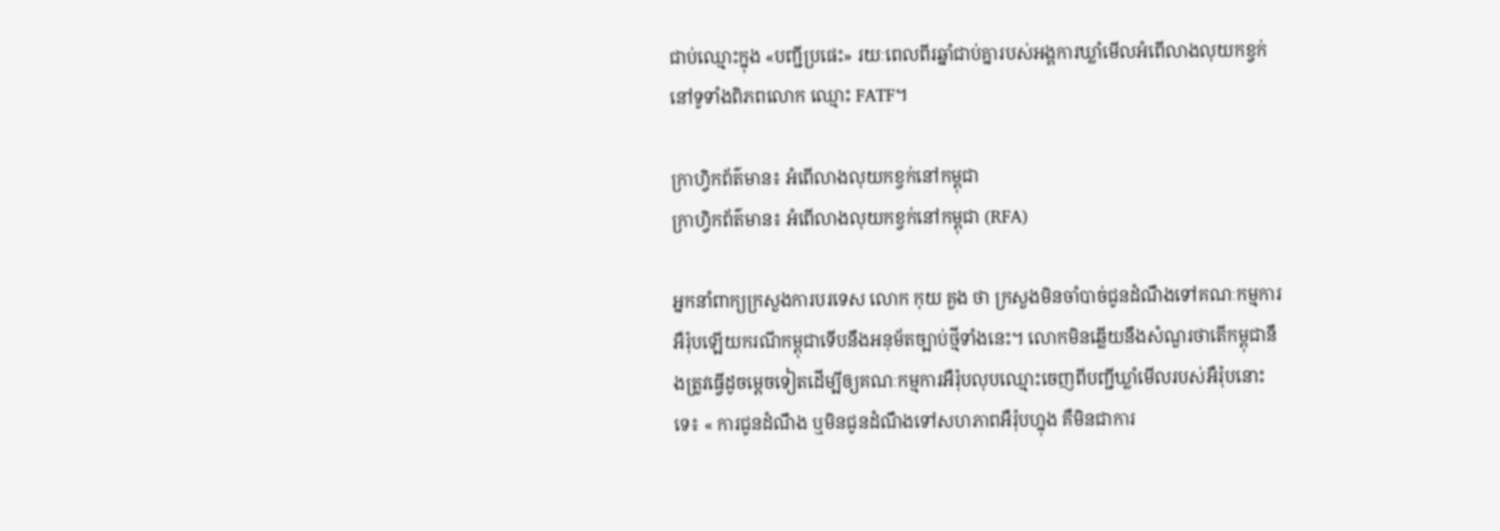ជាប់ឈ្មោះក្នុង «បញ្ជីប្រផេះ» រយៈពេលពីរឆ្នាំជាប់គ្នារបស់អង្គការឃ្លាំមើលអំពើលាងលុយកខ្វក់នៅទូទាំងពិភពលោក ឈ្មោះ FATF។

ក្រាហ្វិកព័ត៌មាន៖ អំពើលាងលុយកខ្វក់នៅកម្ពុជា
ក្រាហ្វិកព័ត៌មាន៖ អំពើលាងលុយកខ្វក់នៅកម្ពុជា (RFA)

អ្នកនាំពាក្យក្រសួងការបរទេស លោក កុយ គួង ថា ក្រសួងមិនចាំបាច់ជូនដំណឹងទៅគណៈកម្មការអឺរ៉ុបឡើយករណីកម្ពុជាទើបនឹងអនុម័តច្បាប់ថ្មីទាំងនេះ។ លោកមិនឆ្លើយនឹងសំណួរថាតើកម្ពុជានឹងត្រូវធ្វើដូចម្តេចទៀតដើម្បីឲ្យគណៈកម្មការអឺរ៉ុបលុបឈ្មោះចេញពីបញ្ជីឃ្លាំមើលរបស់អឺរ៉ុបនោះទេ៖ « ការជូនដំណឹង ឬមិនជូនដំណឹងទៅសហភាពអឺរ៉ុបហ្នុង គឺមិនជាការ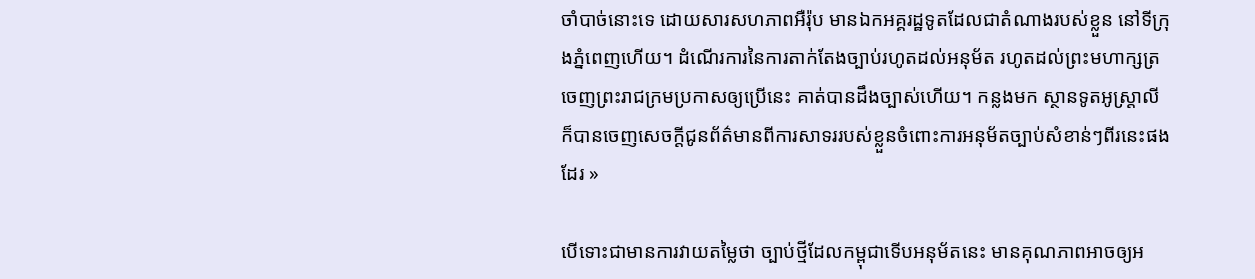ចាំបាច់នោះទេ ដោយសារសហភាពអឺរ៉ុប មានឯកអគ្គរដ្ឋទូតដែលជាតំណាងរបស់ខ្លួន នៅទីក្រុងភ្នំពេញហើយ។ ដំណើរការនៃការតាក់តែងច្បាប់រហូតដល់អនុម័ត រហូតដល់ព្រះមហាក្សត្រចេញព្រះរាជក្រមប្រកាសឲ្យប្រើនេះ គាត់បានដឹងច្បាស់ហើយ។ កន្លងមក ស្ថានទូតអូស្ត្រាលី ក៏បានចេញសេចក្តីជូនព័ត៌មានពីការសាទររបស់ខ្លួនចំពោះការអនុម័តច្បាប់សំខាន់ៗពីរនេះផងដែរ »

បើទោះជាមានការវាយតម្លៃថា ច្បាប់ថ្មីដែលកម្ពុជាទើបអនុម័តនេះ មានគុណភាពអាចឲ្យអ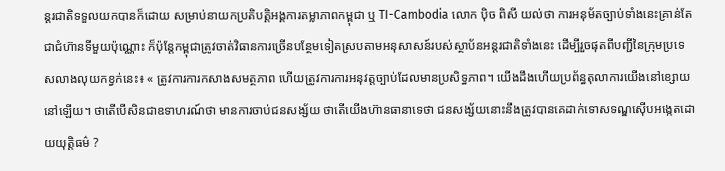ន្តរជាតិទទួលយកបានក៏ដោយ សម្រាប់នាយកប្រតិបត្តិអង្គការតម្លាភាពកម្ពុជា ឬ TI-Cambodia លោក ប៉ិច ពិសី យល់ថា ការអនុម័តច្បាប់ទាំងនេះគ្រាន់តែជាជំហ៊ានទីមួយប៉ុណ្ណោះ ក៏ប៉ុន្តែកម្ពុជាត្រូវចាត់វិធានការច្រើនបន្ថែមទៀតស្របតាមអនុសាសន៍របស់ស្ថាប័នអន្តរជាតិទាំងនេះ ដើម្បីរួចផុតពីបញ្ជីនៃក្រុមប្រទេសលាងលុយកខ្វក់នេះ៖ « ត្រូវការការកសាងសមត្ថភាព ហើយត្រូវការការអនុវត្តច្បាប់ដែលមានប្រសិទ្ធភាព។ យើងដឹងហើយប្រព័ន្ធតុលាការយើងនៅខ្សោយនៅឡើយ។ ថាតើបើសិនជាឧទាហរណ៍ថា មានការចាប់ជនសង្ស័យ ថាតើយើងហ៊ានធានាទេថា ជនសង្ស័យនោះនឹងត្រូវបានគេដាក់ទោសទណ្ឌស៊ើបអង្កេតដោយយុត្តិធម៌ ?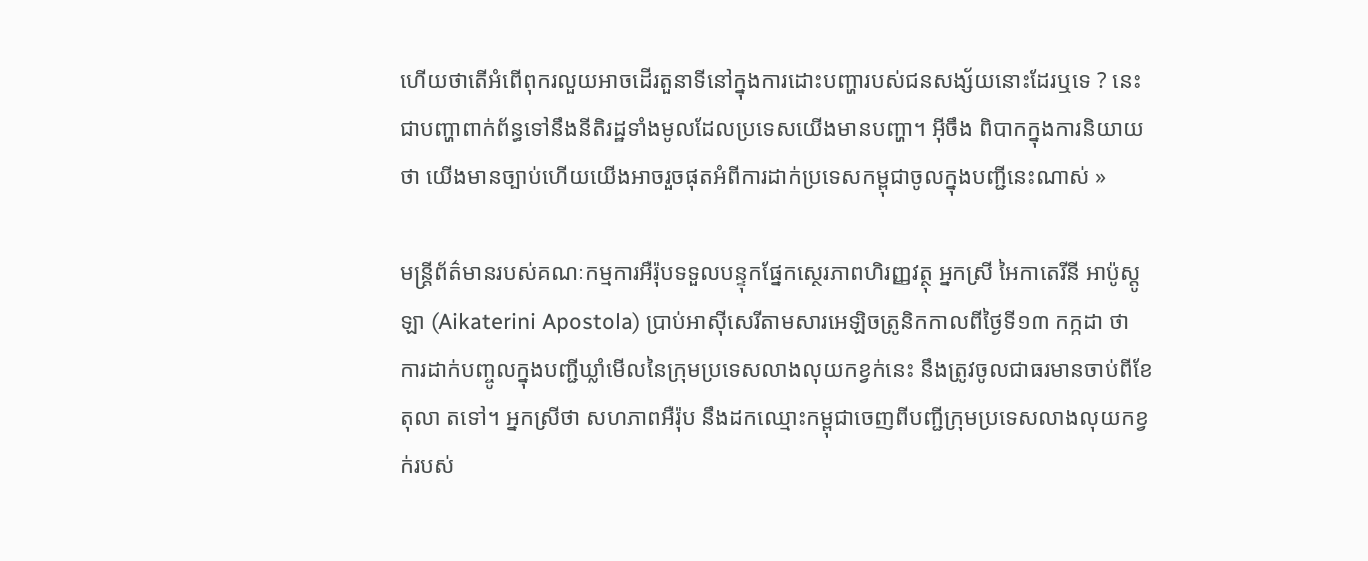ហើយថាតើអំពើពុករលួយអាចដើរតួនាទីនៅក្នុងការដោះបញ្ហារបស់ជនសង្ស័យនោះដែរឬទេ ? នេះជាបញ្ហាពាក់ព័ន្ធទៅនឹងនីតិរដ្ឋទាំងមូលដែលប្រទេសយើងមានបញ្ហា។ អ៊ីចឹង ពិបាកក្នុងការនិយាយថា យើងមានច្បាប់ហើយយើងអាចរួចផុតអំពីការដាក់ប្រទេសកម្ពុជាចូលក្នុងបញ្ជីនេះណាស់ »

មន្ត្រីព័ត៌មានរបស់គណៈកម្មការអឺរ៉ុបទទួលបន្ទុកផ្នែកស្ថេរភាពហិរញ្ញវត្ថុ អ្នកស្រី អៃកាតេរីនី អាប៉ូស្តូឡា (Aikaterini Apostola) ប្រាប់អាស៊ីសេរីតាមសារអេឡិចត្រូនិកកាលពីថ្ងៃទី១៣ កក្កដា ថា ការដាក់បញ្ចូលក្នុងបញ្ជីឃ្លាំមើលនៃក្រុមប្រទេសលាងលុយកខ្វក់នេះ នឹងត្រូវចូលជាធរមានចាប់ពីខែតុលា តទៅ។ អ្នកស្រីថា សហភាពអឺរ៉ុប នឹងដកឈ្មោះកម្ពុជាចេញពីបញ្ជីក្រុមប្រទេសលាងលុយកខ្វក់របស់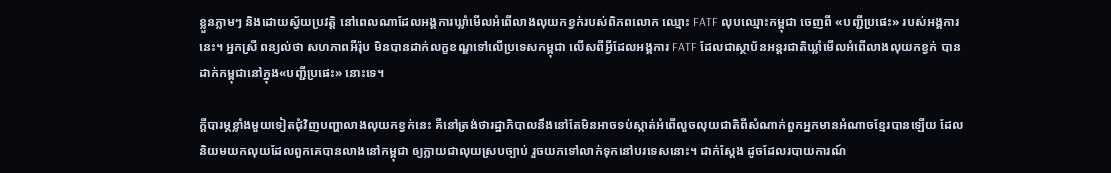ខ្លួនភ្លាមៗ និងដោយស្វ័យប្រវតិ្ត នៅពេលណាដែលអង្គការឃ្លាំមើលអំពើលាងលុយកខ្វក់របស់ពិភពលោក ឈ្មោះ FATF លុបឈ្មោះកម្ពុជា ចេញពី «បញ្ជីប្រផេះ» របស់អង្គការនេះ។ អ្នកស្រី ពន្យល់ថា សហភាពអឺរ៉ុប មិនបានដាក់លក្ខខណ្ឌទៅលើប្រទេសកម្ពុជា លើសពីអ្វីដែលអង្គការ FATF ដែលជាស្ថាប័នអន្តរជាតិឃ្លាំមើលអំពើលាងលុយកខ្វក់ បានដាក់កម្ពុជានៅក្នុង«បញ្ជីប្រផេះ» នោះទេ។

ក្តីបារម្ភខ្លាំងមួយទៀតជុំវិញបញ្ហាលាងលុយកខ្វក់នេះ គឺនៅត្រង់ថារដ្ឋាភិបាលនឹងនៅតែមិនអាចទប់ស្កាត់អំពើលួចលុយជាតិពីសំណាក់ពួកអ្នកមានអំណាចខ្មែរបានឡើយ ដែលនិយមយកលុយដែលពួកគេបានលាងនៅកម្ពុជា ឲ្យក្លាយជាលុយស្របច្បាប់ រួចយកទៅលាក់ទុកនៅបរទេសនោះ។ ជាក់ស្តែង ដូចដែលរបាយការណ៍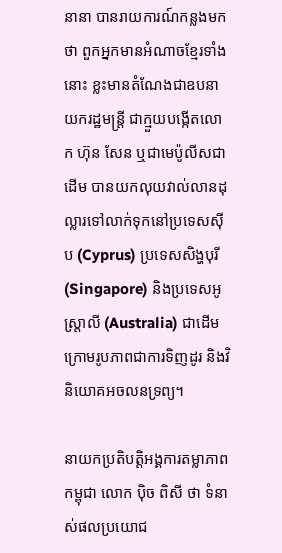នានា បានរាយការណ៍កន្លងមកថា ពួកអ្នកមានអំណាចខ្មែរទាំងនោះ ខ្លះមានតំណែងជាឧបនាយករដ្ឋមន្ត្រី ជាក្មួយបង្កើតលោក ហ៊ុន សែន ឬជាមេប៉ូលីសជាដើម បានយកលុយវាល់លានដុល្លារទៅលាក់ទុកនៅប្រទេសស៊ីប (Cyprus) ប្រទេសសិង្ហបុរី (Singapore) និងប្រទេសអូស្ត្រាលី (Australia) ជាដើម ក្រោមរូបភាពជាការទិញដូរ និងវិនិយោគអចលនទ្រព្យ។

នាយកប្រតិបត្តិអង្គការតម្លាភាពកម្ពុជា លោក ប៉ិច ពិសី ថា ទំនាស់ផលប្រយោជ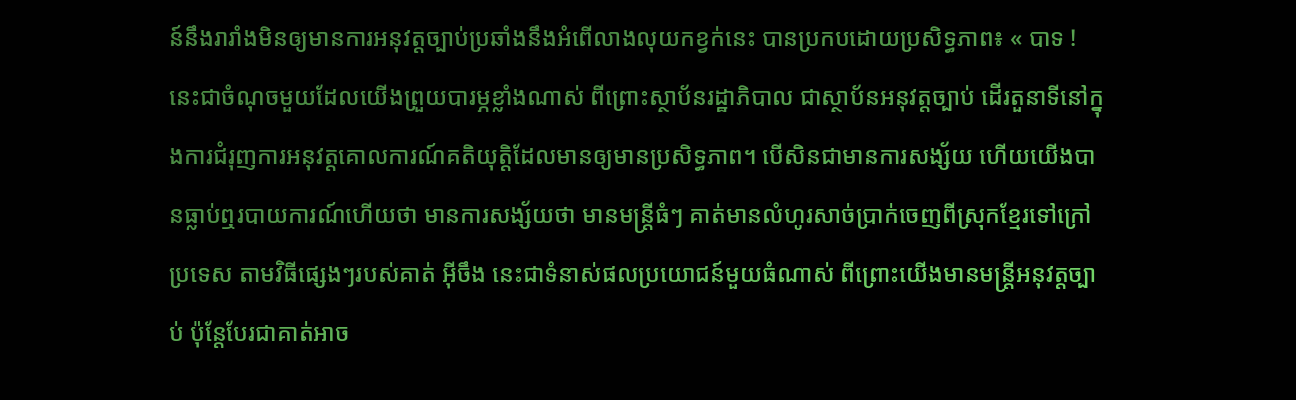ន៍នឹងរារាំងមិនឲ្យមានការអនុវត្តច្បាប់ប្រឆាំងនឹងអំពើលាងលុយកខ្វក់នេះ បានប្រកបដោយប្រសិទ្ធភាព៖ « បាទ ! នេះជាចំណុចមួយដែលយើងព្រួយបារម្ភខ្លាំងណាស់ ពីព្រោះស្ថាប័នរដ្ឋាភិបាល ជាស្ថាប័នអនុវត្តច្បាប់ ដើរតួនាទីនៅក្នុងការជំរុញការអនុវត្តគោលការណ៍គតិយុត្តិដែលមានឲ្យមានប្រសិទ្ធភាព។ បើសិនជាមានការសង្ស័យ ហើយយើងបានធ្លាប់ឮរបាយការណ៍ហើយថា មានការសង្ស័យថា មានមន្ត្រីធំៗ គាត់មានលំហូរសាច់ប្រាក់ចេញពីស្រុកខ្មែរទៅក្រៅប្រទេស តាមវិធីផ្សេងៗរបស់គាត់ អ៊ីចឹង នេះជាទំនាស់ផលប្រយោជន៍មួយធំណាស់ ពីព្រោះយើងមានមន្ត្រីអនុវត្តច្បាប់ ប៉ុន្តែបែរជាគាត់អាច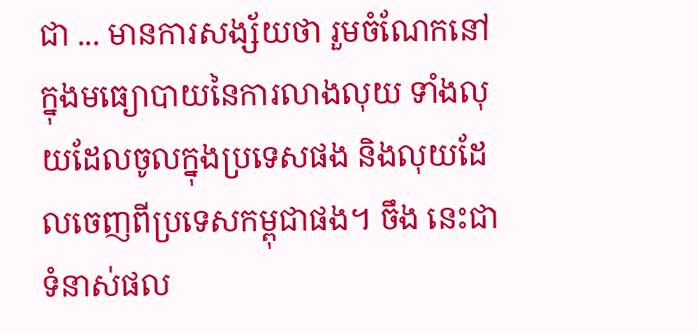ជា ... មានការសង្ស័យថា រួមចំណែកនៅក្នុងមធ្យោបាយនៃការលាងលុយ ទាំងលុយដែលចូលក្នុងប្រទេសផង និងលុយដែលចេញពីប្រទេសកម្ពុជាផង។ ចឹង នេះជាទំនាស់ផល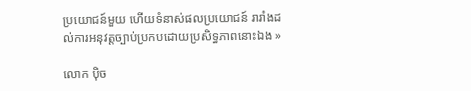ប្រយោជន៍មួយ ហើយទំនាស់ផលប្រយោជន៍ រារាំងដល់ការអនុវត្តច្បាប់ប្រកបដោយប្រសិទ្ធភាពនោះឯង »

លោក ប៉ិច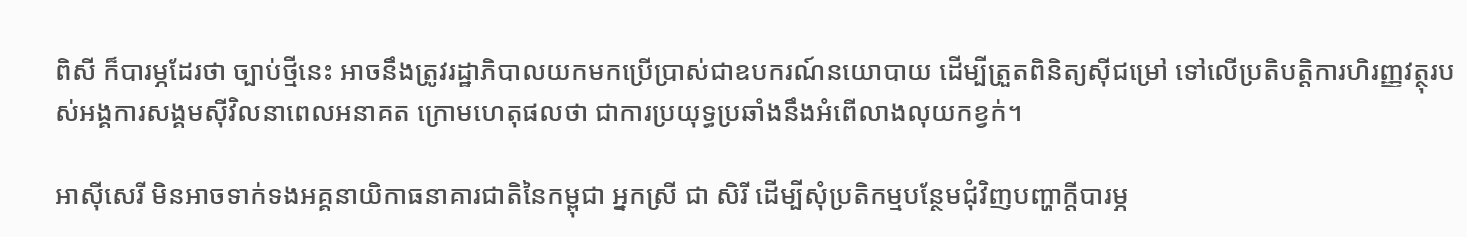ពិសី ក៏បារម្ភដែរថា ច្បាប់ថ្មីនេះ អាចនឹងត្រូវរដ្ឋាភិបាលយកមកប្រើប្រាស់ជាឧបករណ៍នយោបាយ ដើម្បីត្រួតពិនិត្យស៊ីជម្រៅ ទៅលើប្រតិបត្តិការហិរញ្ញវត្ថុរបស់អង្គការសង្គមស៊ីវិលនាពេលអនាគត ក្រោមហេតុផលថា ជាការប្រយុទ្ធប្រឆាំងនឹងអំពើលាងលុយកខ្វក់។

អាស៊ីសេរី មិនអាចទាក់ទងអគ្គនាយិកាធនាគារជាតិនៃកម្ពុជា អ្នកស្រី ជា សិរី ដើម្បីសុំប្រតិកម្មបន្ថែមជុំវិញបញ្ហាក្តីបារម្ភ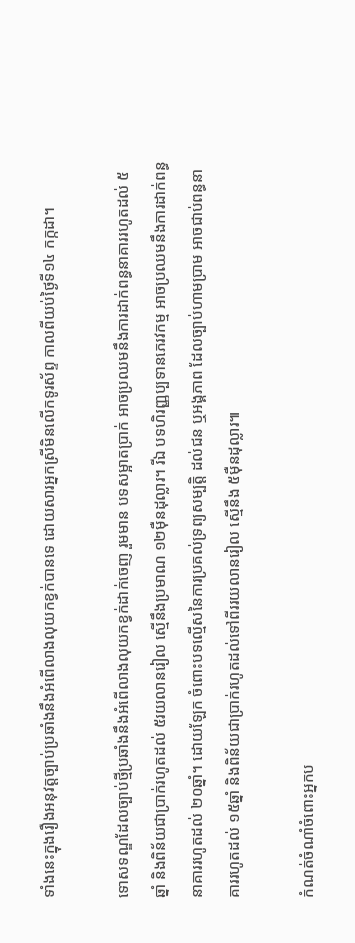ទាំងនេះក្នុងរឿងអនុវត្តច្បាប់ប្រឆាំងនឹងអំពើលាងលុយកខ្វក់បានទេ ដោយសារអ្នកស្រីមិនលើកទូរស័ព្ទ កាលពីយប់ថ្ងៃទី១៤ កក្កដា។

ទោសទណ្ឌដែលច្បាប់ថ្មីប្រឆាំងនឹងអំពើលាងលុយកខ្វក់ដាក់ចេញ រួមមាន បទសម្អាតប្រាក់ អាចប្រឈមនឹងការដាក់ពន្ធនាគាររហូតដល់ ៥ឆ្នាំ និងពិន័យជាប្រាក់រហូតដល់ ៥រយលានរៀល ស្មើនឹងប្រមាណ ១២ម៉ឺនដុល្លារ។ រីឯ បទហិរញ្ញប្បទានភេរវកម្ម អាចប្រឈមនឹងការដាក់ពន្ធនាគាររហូតដល់ ២០ឆ្នាំ។ ដោយឡែក ចំពោះបទល្មើសនៃការប្រគល់ទ្រព្យសម្បត្តិ ដល់ជន ឬអង្គភាព ដែលច្បាប់ហាមប្រាម អាចជាប់ពន្ធនាគាររហូតដល់ ១៥ឆ្នាំ និងពិន័យជាប្រាក់រហូតដល់ទៅពីររយលានរៀល ស្មើនឹង ៥ម៉ឺនដុល្លារ៕

កំណត់ចំណាំចំពោះអ្នកប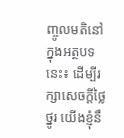ញ្ចូលមតិនៅក្នុងអត្ថបទនេះ៖ ដើម្បីរក្សាសេចក្ដីថ្លៃថ្នូរ យើងខ្ញុំនឹ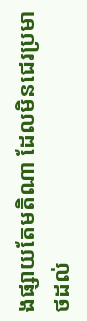ងផ្សាយតែមតិណា ដែលមិនជេរប្រមាថដល់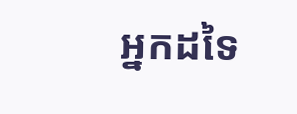អ្នកដទៃ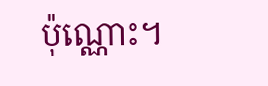ប៉ុណ្ណោះ។